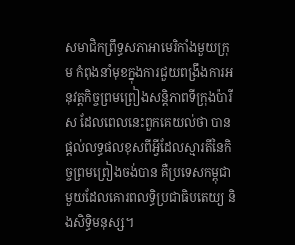សមាជិកព្រឹទ្ធសភាអាមេរិកាំងមួយក្រុម កំពុងនាំមុខក្នុងការជួយពង្រឹងការអនុវត្តកិច្ចព្រមព្រៀងសន្តិភាពទីក្រុងប៉ារីស ដែលពេលនេះពួកគេយល់ថា បានផ្តល់លទ្ធផលខុសពីអ្វីដែលស្មារតីនៃកិច្ចព្រមព្រៀងចង់បាន គឺប្រទេសកម្ពុជាមួយដែលគោរពលទ្ធិប្រជាធិបតេយ្យ និងសិទ្ធិមនុស្ស។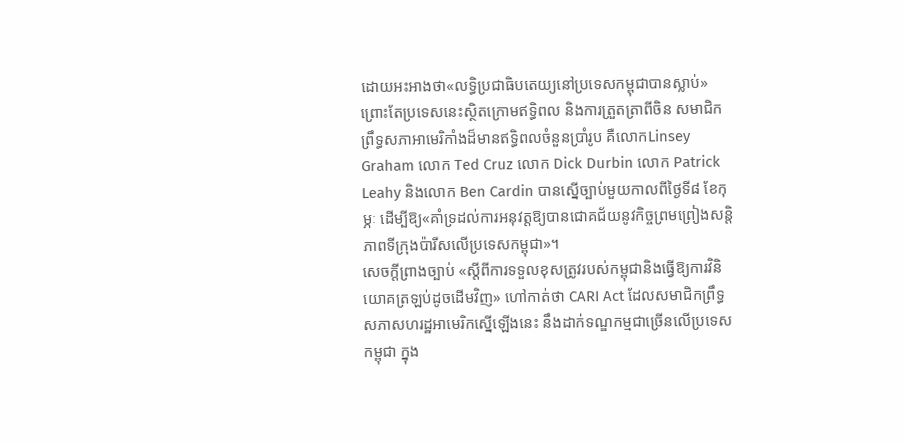ដោយអះអាងថា«លទ្ធិប្រជាធិបតេយ្យនៅប្រទេសកម្ពុជាបានស្លាប់» ព្រោះតែប្រទេសនេះស្ថិតក្រោមឥទ្ធិពល និងការត្រួតត្រាពីចិន សមាជិកព្រឹទ្ធសភាអាមេរិកាំងដ៏មានឥទ្ធិពលចំនួនប្រាំរូប គឺលោកLinsey Graham លោក Ted Cruz លោក Dick Durbin លោក Patrick Leahy និងលោក Ben Cardin បានស្នើច្បាប់មួយកាលពីថ្ងៃទី៨ ខែកុម្ភៈ ដើម្បីឱ្យ«គាំទ្រដល់ការអនុវត្តឱ្យបានជោគជ័យនូវកិច្ចព្រមព្រៀងសន្តិភាពទីក្រុងប៉ារីសលើប្រទេសកម្ពុជា»។
សេចក្តីព្រាងច្បាប់ «ស្តីពីការទទួលខុសត្រូវរបស់កម្ពុជានិងធ្វើឱ្យការវិនិយោគត្រឡប់ដូចដើមវិញ» ហៅកាត់ថា CARI Act ដែលសមាជិកព្រឹទ្ធសភាសហរដ្ឋអាមេរិកស្នើឡើងនេះ នឹងដាក់ទណ្ឌកម្មជាច្រើនលើប្រទេសកម្ពុជា ក្នុង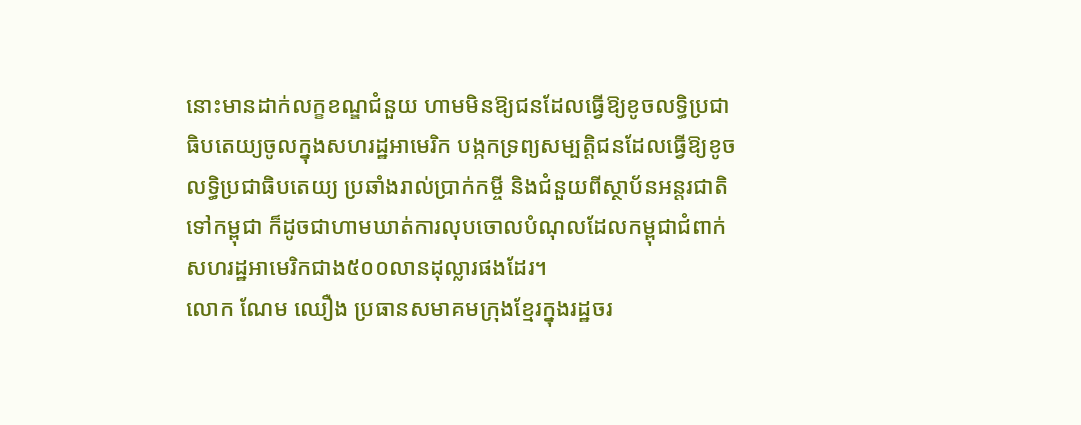នោះមានដាក់លក្ខខណ្ឌជំនួយ ហាមមិនឱ្យជនដែលធ្វើឱ្យខូចលទ្ធិប្រជាធិបតេយ្យចូលក្នុងសហរដ្ឋអាមេរិក បង្កកទ្រព្យសម្បត្តិជនដែលធ្វើឱ្យខូចលទ្ធិប្រជាធិបតេយ្យ ប្រឆាំងរាល់ប្រាក់កម្ចី និងជំនួយពីស្ថាប័នអន្តរជាតិទៅកម្ពុជា ក៏ដូចជាហាមឃាត់ការលុបចោលបំណុលដែលកម្ពុជាជំពាក់សហរដ្ឋអាមេរិកជាង៥០០លានដុល្លារផងដែរ។
លោក ណែម ឈឿង ប្រធានសមាគមក្រុងខ្មែរក្នុងរដ្ឋចរ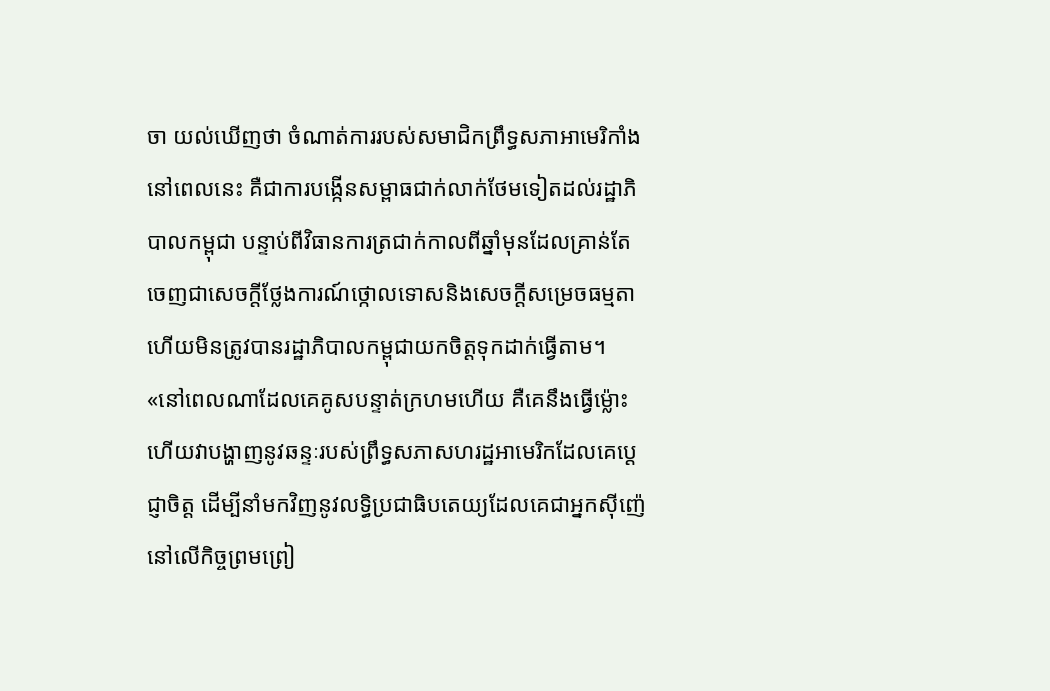ចា យល់ឃើញថា ចំណាត់ការរបស់សមាជិកព្រឹទ្ធសភាអាមេរិកាំងនៅពេលនេះ គឺជាការបង្កើនសម្ពាធជាក់លាក់ថែមទៀតដល់រដ្ឋាភិបាលកម្ពុជា បន្ទាប់ពីវិធានការត្រជាក់កាលពីឆ្នាំមុនដែលគ្រាន់តែចេញជាសេចក្តីថ្លែងការណ៍ថ្កោលទោសនិងសេចក្តីសម្រេចធម្មតា ហើយមិនត្រូវបានរដ្ឋាភិបាលកម្ពុជាយកចិត្តទុកដាក់ធ្វើតាម។
«នៅពេលណាដែលគេគូសបន្ទាត់ក្រហមហើយ គឺគេនឹងធ្វើម៉្លោះហើយវាបង្ហាញនូវឆន្ទៈរបស់ព្រឹទ្ធសភាសហរដ្ឋអាមេរិកដែលគេប្តេជ្ញាចិត្ត ដើម្បីនាំមកវិញនូវលទ្ធិប្រជាធិបតេយ្យដែលគេជាអ្នកស៊ីញ៉េនៅលើកិច្ចព្រមព្រៀ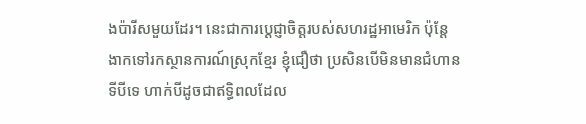ងប៉ារីសមួយដែរ។ នេះជាការប្តេជ្ញាចិត្តរបស់សហរដ្ឋអាមេរិក ប៉ុន្តែងាកទៅរកស្ថានការណ៍ស្រុកខ្មែរ ខ្ញុំជឿថា ប្រសិនបើមិនមានជំហានទីបីទេ ហាក់បីដូចជាឥទ្ធិពលដែល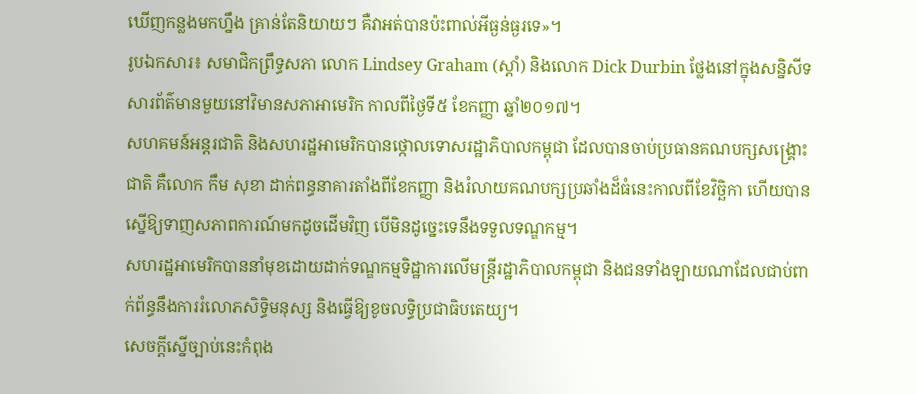ឃើញកន្លងមកហ្នឹង គ្រាន់តែនិយាយៗ គឺវាអត់បានប៉ះពាល់អីធ្ងន់ធ្ងរទេ»។
រូបឯកសារ៖ សមាជិកព្រឹទ្ធសភា លោក Lindsey Graham (ស្តាំ) និងលោក Dick Durbin ថ្លែងនៅក្នុងសន្និសីទសារព័ត៌មានមួយនៅវិមានសភាអាមេរិក កាលពីថ្ងៃទី៥ ខែកញ្ញា ឆ្នាំ២០១៧។
សហគមន៍អន្តរជាតិ និងសហរដ្ឋអាមេរិកបានថ្កោលទោសរដ្ឋាភិបាលកម្ពុជា ដែលបានចាប់ប្រធានគណបក្សសង្គ្រោះជាតិ គឺលោក កឹម សុខា ដាក់ពន្ធនាគារតាំងពីខែកញ្ញា និងរំលាយគណបក្សប្រឆាំងដ៏ធំនេះកាលពីខែវិច្ឆិកា ហើយបានស្នើឱ្យទាញសភាពការណ៍មកដូចដើមវិញ បើមិនដូច្នេះទេនឹងទទួលទណ្ឌកម្ម។
សហរដ្ឋអាមេរិកបាននាំមុខដោយដាក់ទណ្ឌកម្មទិដ្ឋាការលើមន្ត្រីរដ្ឋាភិបាលកម្ពុជា និងជនទាំងឡាយណាដែលជាប់ពាក់ព័ន្ធនឹងការរំលោភសិទ្ធិមនុស្ស និងធ្វើឱ្យខូចលទ្ធិប្រជាធិបតេយ្យ។
សេចក្តីស្នើច្បាប់នេះកំពុង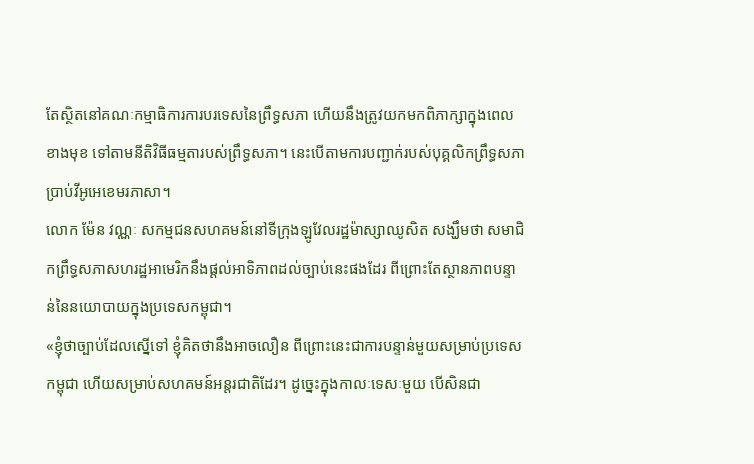តែស្ថិតនៅគណៈកម្មាធិការការបរទេសនៃព្រឹទ្ធសភា ហើយនឹងត្រូវយកមកពិភាក្សាក្នុងពេលខាងមុខ ទៅតាមនីតិវិធីធម្មតារបស់ព្រឹទ្ធសភា។ នេះបើតាមការបញ្ជាក់របស់បុគ្គលិកព្រឹទ្ធសភាប្រាប់វីអូអេខេមរភាសា។
លោក ម៉ែន វណ្ណៈ សកម្មជនសហគមន៍នៅទីក្រុងឡូវែលរដ្ឋម៉ាស្សាឈូសិត សង្ឃឹមថា សមាជិកព្រឹទ្ធសភាសហរដ្ឋអាមេរិកនឹងផ្តល់អាទិភាពដល់ច្បាប់នេះផងដែរ ពីព្រោះតែស្ថានភាពបន្ទាន់នៃនយោបាយក្នុងប្រទេសកម្ពុជា។
«ខ្ញុំថាច្បាប់ដែលស្នើទៅ ខ្ញុំគិតថានឹងអាចលឿន ពីព្រោះនេះជាការបន្ទាន់មួយសម្រាប់ប្រទេសកម្ពុជា ហើយសម្រាប់សហគមន៍អន្តរជាតិដែរ។ ដូច្នេះក្នុងកាលៈទេសៈមួយ បើសិនជា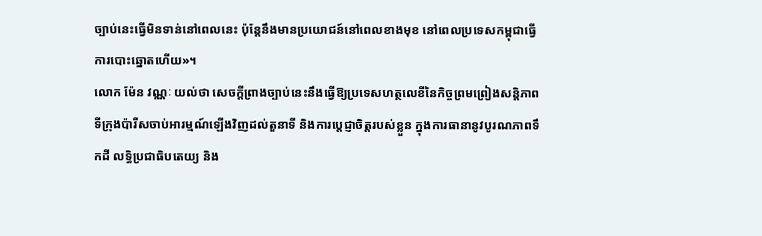ច្បាប់នេះធ្វើមិនទាន់នៅពេលនេះ ប៉ុន្តែនឹងមានប្រយោជន៍នៅពេលខាងមុខ នៅពេលប្រទេសកម្ពុជាធ្វើការបោះឆ្នោតហើយ»។
លោក ម៉ែន វណ្ណៈ យល់ថា សេចក្តីព្រាងច្បាប់នេះនឹងធ្វើឱ្យប្រទេសហត្ថលេខីនៃកិច្ចព្រមព្រៀងសន្តិភាពទីក្រុងប៉ារីសចាប់អារម្មណ៍ឡើងវិញដល់តួនាទី និងការប្តេជ្ញាចិត្តរបស់ខ្លួន ក្នុងការធានានូវបូរណភាពទឹកដី លទ្ធិប្រជាធិបតេយ្យ និង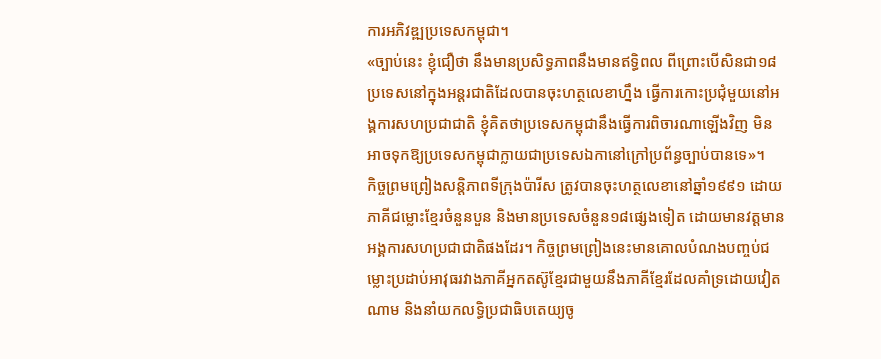ការអភិវឌ្ឍប្រទេសកម្ពុជា។
«ច្បាប់នេះ ខ្ញុំជឿថា នឹងមានប្រសិទ្ធភាពនឹងមានឥទ្ធិពល ពីព្រោះបើសិនជា១៨ប្រទេសនៅក្នុងអន្តរជាតិដែលបានចុះហត្ថលេខាហ្នឹង ធ្វើការកោះប្រជុំមួយនៅអង្គការសហប្រជាជាតិ ខ្ញុំគិតថាប្រទេសកម្ពុជានឹងធ្វើការពិចារណាឡើងវិញ មិនអាចទុកឱ្យប្រទេសកម្ពុជាក្លាយជាប្រទេសឯកានៅក្រៅប្រព័ន្ធច្បាប់បានទេ»។
កិច្ចព្រមព្រៀងសន្តិភាពទីក្រុងប៉ារីស ត្រូវបានចុះហត្ថលេខានៅឆ្នាំ១៩៩១ ដោយភាគីជម្លោះខ្មែរចំនួនបួន និងមានប្រទេសចំនួន១៨ផ្សេងទៀត ដោយមានវត្តមានអង្គការសហប្រជាជាតិផងដែរ។ កិច្ចព្រមព្រៀងនេះមានគោលបំណងបញ្ចប់ជម្លោះប្រដាប់អាវុធរវាងភាគីអ្នកតស៊ូខ្មែរជាមួយនឹងភាគីខ្មែរដែលគាំទ្រដោយវៀតណាម និងនាំយកលទ្ធិប្រជាធិបតេយ្យចូ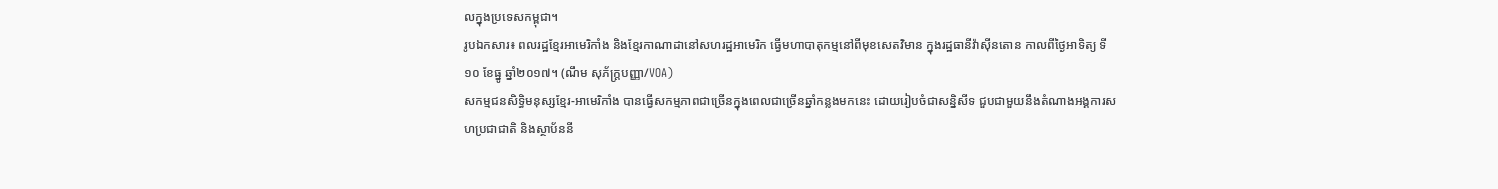លក្នុងប្រទេសកម្ពុជា។
រូបឯកសារ៖ ពលរដ្ឋខ្មែរអាមេរិកាំង និងខ្មែរកាណាដានៅសហរដ្ឋអាមេរិក ធ្វើមហាបាតុកម្មនៅពីមុខសេតវិមាន ក្នុងរដ្ឋធានីវ៉ាស៊ីនតោន កាលពីថ្ងៃអាទិត្យ ទី១០ ខែធ្នូ ឆ្នាំ២០១៧។ (ណឹម សុភ័ក្រ្តបញ្ញា/VOA)
សកម្មជនសិទ្ធិមនុស្សខ្មែរ-អាមេរិកាំង បានធ្វើសកម្មភាពជាច្រើនក្នុងពេលជាច្រើនឆ្នាំកន្លងមកនេះ ដោយរៀបចំជាសន្និសីទ ជួបជាមួយនឹងតំណាងអង្គការសហប្រជាជាតិ និងស្ថាប័ននី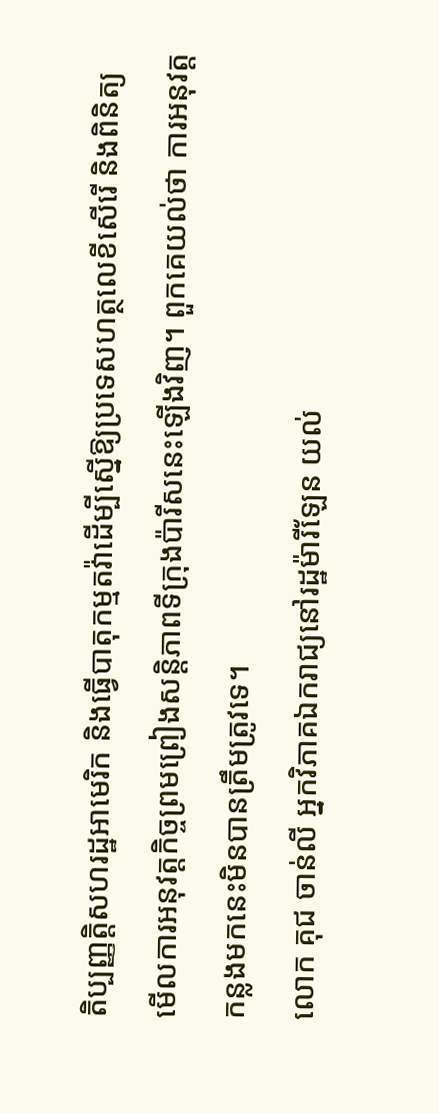តិប្បញ្ញត្តិសហរដ្ឋអាមេរិក និងធ្វើបាតុកម្មតវ៉ាដើម្បីស្នើឱ្យប្រទេសហត្ថលេខីសើរើ និងពិនិត្យមើលការអនុវត្តកិច្ចព្រមព្រៀងសន្តិភាពទីក្រុងប៉ារីសនេះឡើងវិញ។ ពួកគេយល់ថា ការអនុវត្តកន្លងមកនេះមិនបានត្រឹមត្រូវទេ។
លោក គុជ ចាន់លី អ្នកវិភាគឯករាជ្យនៅរដ្ឋម៉ារីឡែន យល់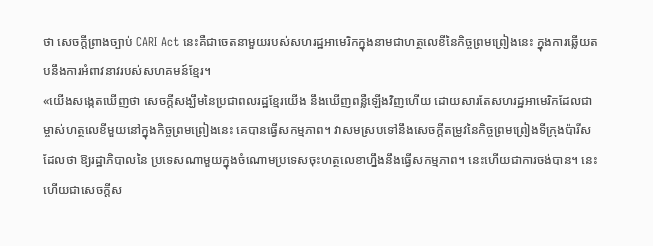ថា សេចក្តីព្រាងច្បាប់ CARI Act នេះគឺជាចេតនាមួយរបស់សហរដ្ឋអាមេរិកក្នុងនាមជាហត្ថលេខីនៃកិច្ចព្រមព្រៀងនេះ ក្នុងការឆ្លើយតបនឹងការអំពាវនាវរបស់សហគមន៍ខ្មែរ។
«យើងសង្កេតឃើញថា សេចក្តីសង្ឃឹមនៃប្រជាពលរដ្ឋខ្មែរយើង នឹងឃើញពន្លឺឡើងវិញហើយ ដោយសារតែសហរដ្ឋអាមេរិកដែលជាម្ចាស់ហត្ថលេខីមួយនៅក្នុងកិច្ចព្រមព្រៀងនេះ គេបានធ្វើសកម្មភាព។ វាសមស្របទៅនឹងសេចក្តីតម្រូវនៃកិច្ចព្រមព្រៀងទីក្រុងប៉ារីស ដែលថា ឱ្យរដ្ឋាភិបាលនៃ ប្រទេសណាមួយក្នុងចំណោមប្រទេសចុះហត្ថលេខាហ្នឹងនឹងធ្វើសកម្មភាព។ នេះហើយជាការចង់បាន។ នេះហើយជាសេចក្តីស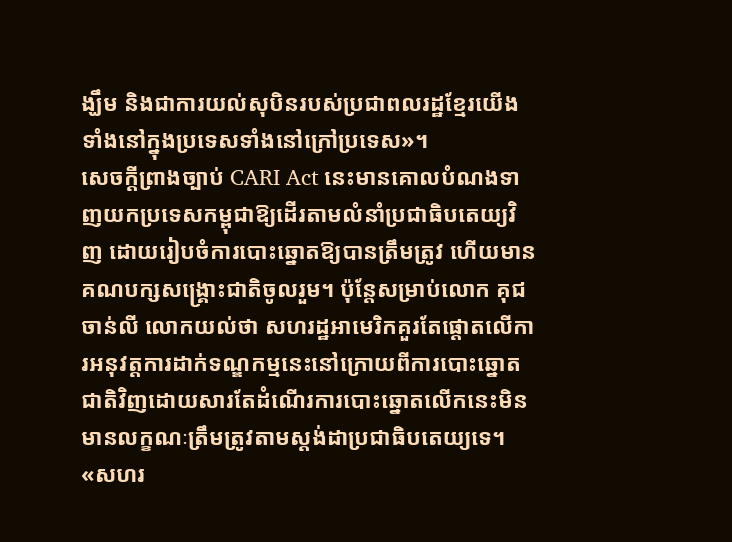ង្ឃឹម និងជាការយល់សុបិនរបស់ប្រជាពលរដ្ឋខ្មែរយើងទាំងនៅក្នុងប្រទេសទាំងនៅក្រៅប្រទេស»។
សេចក្តីព្រាងច្បាប់ CARI Act នេះមានគោលបំណងទាញយកប្រទេសកម្ពុជាឱ្យដើរតាមលំនាំប្រជាធិបតេយ្យវិញ ដោយរៀបចំការបោះឆ្នោតឱ្យបានត្រឹមត្រូវ ហើយមានគណបក្សសង្គ្រោះជាតិចូលរួម។ ប៉ុន្តែសម្រាប់លោក គុជ ចាន់លី លោកយល់ថា សហរដ្ឋអាមេរិកគួរតែផ្តោតលើការអនុវត្តការដាក់ទណ្ឌកម្មនេះនៅក្រោយពីការបោះឆ្នោតជាតិវិញដោយសារតែដំណើរការបោះឆ្នោតលើកនេះមិនមានលក្ខណៈត្រឹមត្រូវតាមស្តង់ដាប្រជាធិបតេយ្យទេ។
«សហរ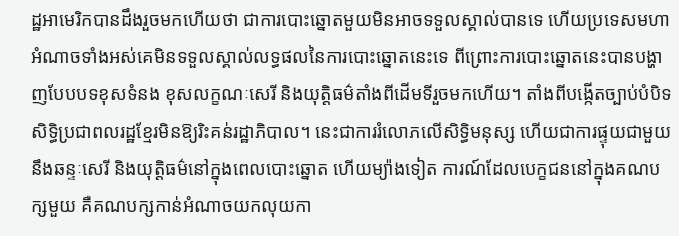ដ្ឋអាមេរិកបានដឹងរួចមកហើយថា ជាការបោះឆ្នោតមួយមិនអាចទទួលស្គាល់បានទេ ហើយប្រទេសមហាអំណាចទាំងអស់គេមិនទទួលស្គាល់លទ្ធផលនៃការបោះឆ្នោតនេះទេ ពីព្រោះការបោះឆ្នោតនេះបានបង្ហាញបែបបទខុសទំនង ខុសលក្ខណៈសេរី និងយុត្តិធម៌តាំងពីដើមទីរួចមកហើយ។ តាំងពីបង្កើតច្បាប់បំបិទសិទ្ធិប្រជាពលរដ្ឋខ្មែរមិនឱ្យរិះគន់រដ្ឋាភិបាល។ នេះជាការរំលោភលើសិទ្ធិមនុស្ស ហើយជាការផ្ទុយជាមួយនឹងឆន្ទៈសេរី និងយុត្តិធម៌នៅក្នុងពេលបោះឆ្នោត ហើយម្យ៉ាងទៀត ការណ៍ដែលបេក្ខជននៅក្នុងគណបក្សមួយ គឺគណបក្សកាន់អំណាចយកលុយកា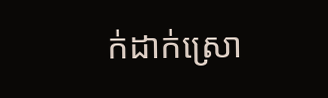ក់ដាក់ស្រោ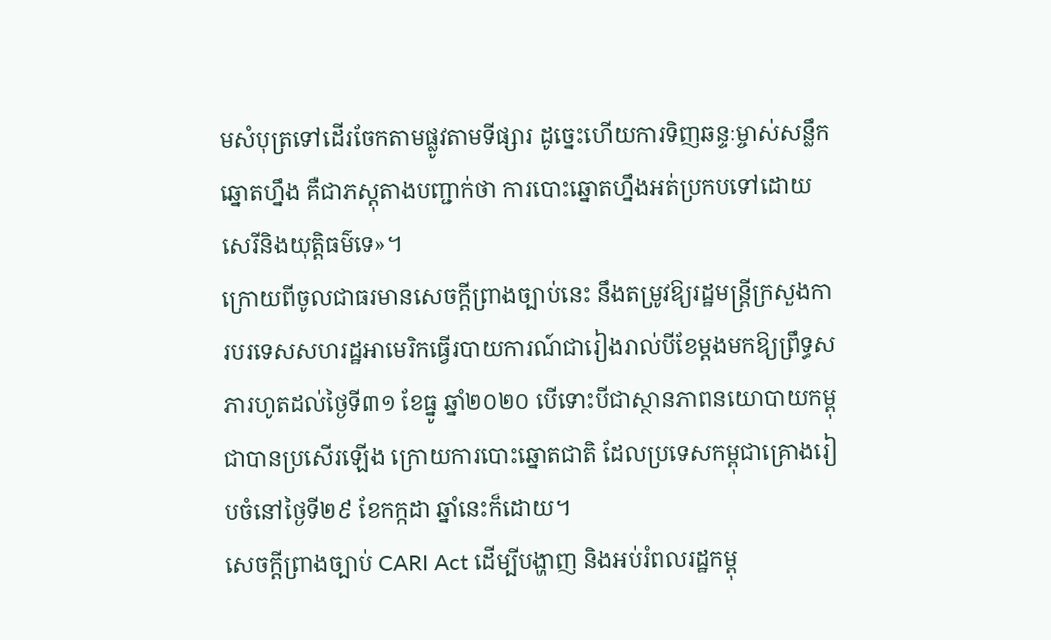មសំបុត្រទៅដើរចែកតាមផ្លូវតាមទីផ្សារ ដូច្នេះហើយការទិញឆន្ទៈម្ចាស់សន្លឹកឆ្នោតហ្នឹង គឺជាភស្តុតាងបញ្ជាក់ថា ការបោះឆ្នោតហ្នឹងអត់ប្រកបទៅដោយសេរីនិងយុត្តិធម៌ទេ»។
ក្រោយពីចូលជាធរមានសេចក្តីព្រាងច្បាប់នេះ នឹងតម្រូវឱ្យរដ្ឋមន្ត្រីក្រសួងការបរទេសសហរដ្ឋអាមេរិកធ្វើរបាយការណ៍ជារៀងរាល់បីខែម្តងមកឱ្យព្រឹទ្ធសភារហូតដល់ថ្ងៃទី៣១ ខែធ្នូ ឆ្នាំ២០២០ បើទោះបីជាស្ថានភាពនយោបាយកម្ពុជាបានប្រសើរឡើង ក្រោយការបោះឆ្នោតជាតិ ដែលប្រទេសកម្ពុជាគ្រោងរៀបចំនៅថ្ងៃទី២៩ ខែកក្កដា ឆ្នាំនេះក៏ដោយ។
សេចក្តីព្រាងច្បាប់ CARI Act ដើម្បីបង្ហាញ និងអប់រំពលរដ្ឋកម្ពុ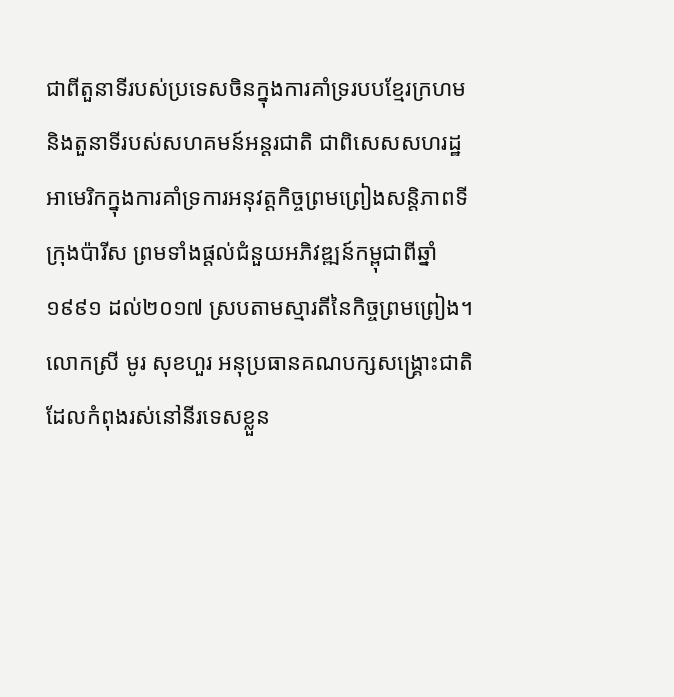ជាពីតួនាទីរបស់ប្រទេសចិនក្នុងការគាំទ្ររបបខ្មែរក្រហម និងតួនាទីរបស់សហគមន៍អន្តរជាតិ ជាពិសេសសហរដ្ឋអាមេរិកក្នុងការគាំទ្រការអនុវត្តកិច្ចព្រមព្រៀងសន្តិភាពទីក្រុងប៉ារីស ព្រមទាំងផ្តល់ជំនួយអភិវឌ្ឍន៍កម្ពុជាពីឆ្នាំ១៩៩១ ដល់២០១៧ ស្របតាមស្មារតីនៃកិច្ចព្រមព្រៀង។
លោកស្រី មូរ សុខហួរ អនុប្រធានគណបក្សសង្គ្រោះជាតិ ដែលកំពុងរស់នៅនីរទេសខ្លួន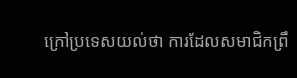ក្រៅប្រទេសយល់ថា ការដែលសមាជិកព្រឹ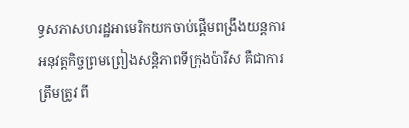ទ្ធសភាសហរដ្ឋអាមេរិកយកចាប់ផ្តើមពង្រឹងយន្តការអនុវត្តកិច្ចព្រមព្រៀងសន្តិភាពទីក្រុងប៉ារីស គឺជាការត្រឹមត្រូវ ពី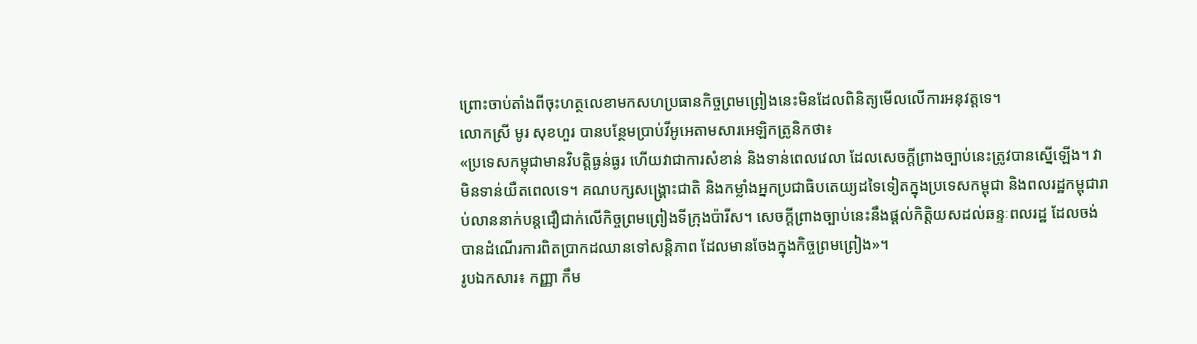ព្រោះចាប់តាំងពីចុះហត្ថលេខាមកសហប្រធានកិច្ចព្រមព្រៀងនេះមិនដែលពិនិត្យមើលលើការអនុវត្តទេ។
លោកស្រី មូរ សុខហួរ បានបន្ថែមប្រាប់វីអូអេតាមសារអេឡិកត្រូនិកថា៖
«ប្រទេសកម្ពុជាមានវិបត្តិធ្ងន់ធ្ងរ ហើយវាជាការសំខាន់ និងទាន់ពេលវេលា ដែលសេចក្តីព្រាងច្បាប់នេះត្រូវបានស្នើឡើង។ វាមិនទាន់យឺតពេលទេ។ គណបក្សសង្គ្រោះជាតិ និងកម្លាំងអ្នកប្រជាធិបតេយ្យដទៃទៀតក្នុងប្រទេសកម្ពុជា និងពលរដ្ឋកម្ពុជារាប់លាននាក់បន្តជឿជាក់លើកិច្ចព្រមព្រៀងទីក្រុងប៉ារីស។ សេចក្តីព្រាងច្បាប់នេះនឹងផ្តល់កិត្តិយសដល់ឆន្ទៈពលរដ្ឋ ដែលចង់បានដំណើរការពិតប្រាកដឈានទៅសន្តិភាព ដែលមានចែងក្នុងកិច្ចព្រមព្រៀង»។
រូបឯកសារ៖ កញ្ញា កឹម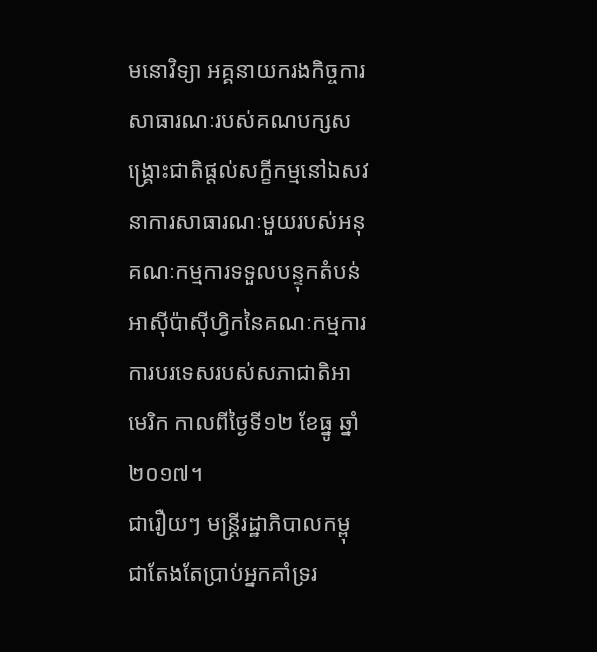មនោវិទ្យា អគ្គនាយករងកិច្ចការសាធារណៈរបស់គណបក្សសង្គ្រោះជាតិផ្តល់សក្ខីកម្មនៅឯសវនាការសាធារណៈមួយរបស់អនុគណៈកម្មការទទួលបន្ទុកតំបន់អាស៊ីប៉ាស៊ីហ្វិកនៃគណៈកម្មការការបរទេសរបស់សភាជាតិអាមេរិក កាលពីថ្ងៃទី១២ ខែធ្នូ ឆ្នាំ២០១៧។
ជារឿយៗ មន្ត្រីរដ្ឋាភិបាលកម្ពុជាតែងតែប្រាប់អ្នកគាំទ្ររ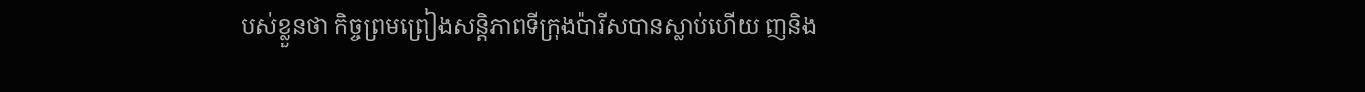បស់ខ្លួនថា កិច្ចព្រមព្រៀងសន្តិភាពទីក្រុងប៉ារីសបានស្លាប់ហើយ ញនិង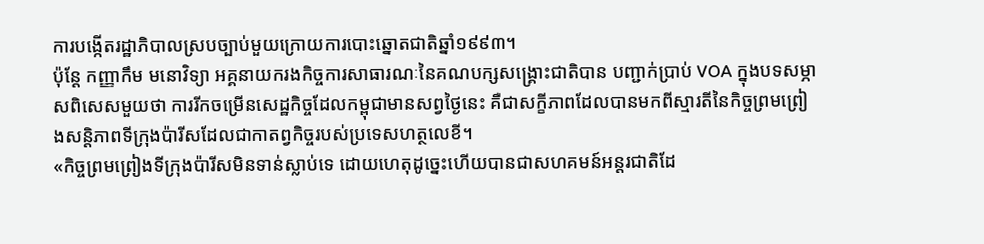ការបង្កើតរដ្ឋាភិបាលស្របច្បាប់មួយក្រោយការបោះឆ្នោតជាតិឆ្នាំ១៩៩៣។
ប៉ុន្តែ កញ្ញាកឹម មនោវិទ្យា អគ្គនាយករងកិច្ចការសាធារណៈនៃគណបក្សសង្គ្រោះជាតិបាន បញ្ជាក់ប្រាប់ VOA ក្នុងបទសម្ភាសពិសេសមួយថា ការរីកចម្រើនសេដ្ឋកិច្ចដែលកម្ពុជាមានសព្វថ្ងៃនេះ គឺជាសក្ខីភាពដែលបានមកពីស្មារតីនៃកិច្ចព្រមព្រៀងសន្តិភាពទីក្រុងប៉ារីសដែលជាកាតព្វកិច្ចរបស់ប្រទេសហត្ថលេខី។
«កិច្ចព្រមព្រៀងទីក្រុងប៉ារីសមិនទាន់ស្លាប់ទេ ដោយហេតុដូច្នេះហើយបានជាសហគមន៍អន្តរជាតិដែ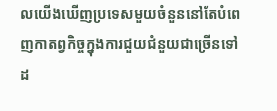លយើងឃើញប្រទេសមួយចំនួននៅតែបំពេញកាតព្វកិច្ចក្នុងការជួយជំនួយជាច្រើនទៅដ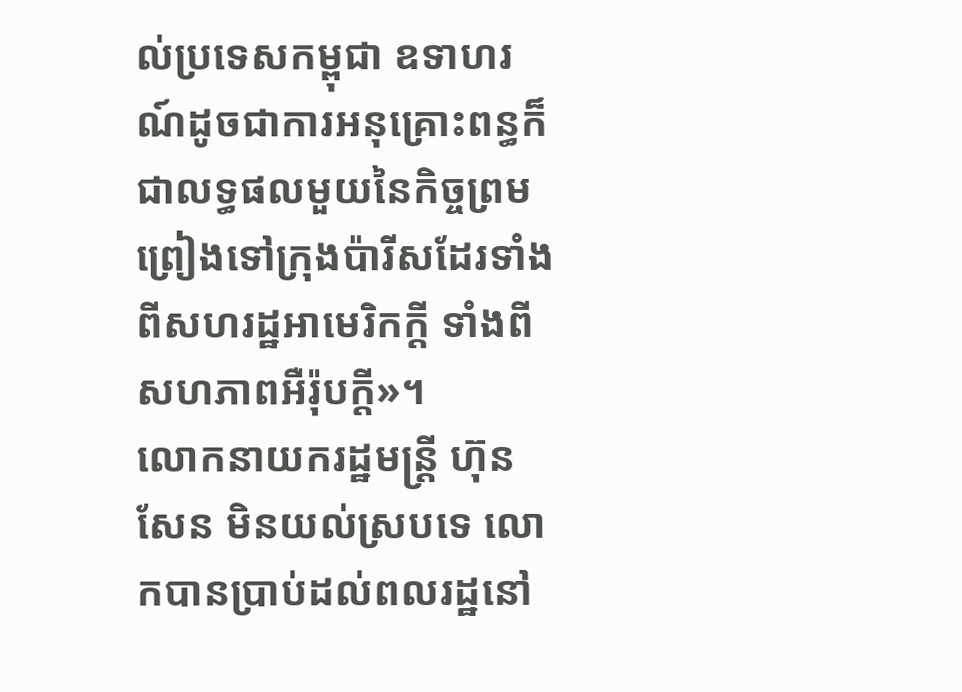ល់ប្រទេសកម្ពុជា ឧទាហរណ៍ដូចជាការអនុគ្រោះពន្ធក៏ជាលទ្ធផលមួយនៃកិច្ចព្រមព្រៀងទៅក្រុងប៉ារីសដែរទាំងពីសហរដ្ឋអាមេរិកក្តី ទាំងពីសហភាពអឺរ៉ុបក្តី»។
លោកនាយករដ្ឋមន្ត្រី ហ៊ុន សែន មិនយល់ស្របទេ លោកបានប្រាប់ដល់ពលរដ្ឋនៅ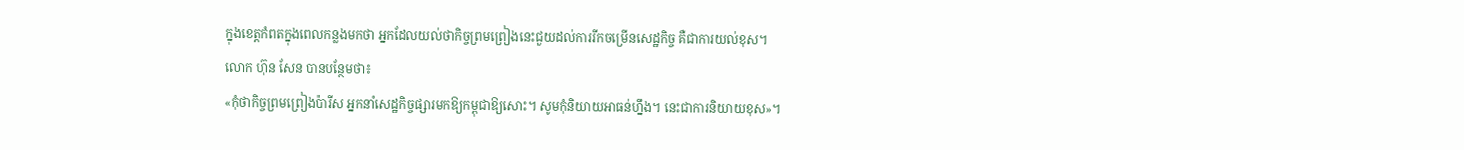ក្នុងខេត្តកំពតក្នុងពេលកន្លងមកថា អ្នកដែលយល់ថាកិច្ចព្រមព្រៀងនេះជួយដល់ការរីកចម្រើនសេដ្ឋកិច្ច គឺជាការយល់ខុស។
លោក ហ៊ុន សែន បានបន្ថែមថា៖
«កុំថាកិច្ចព្រមព្រៀងប៉ារីស អ្នកនាំសេដ្ឋកិច្ចផ្សារមកឱ្យកម្ពុជាឱ្យសោះ។ សូមកុំនិយាយអាធន់ហ្នឹង។ នេះជាការនិយាយខុស»។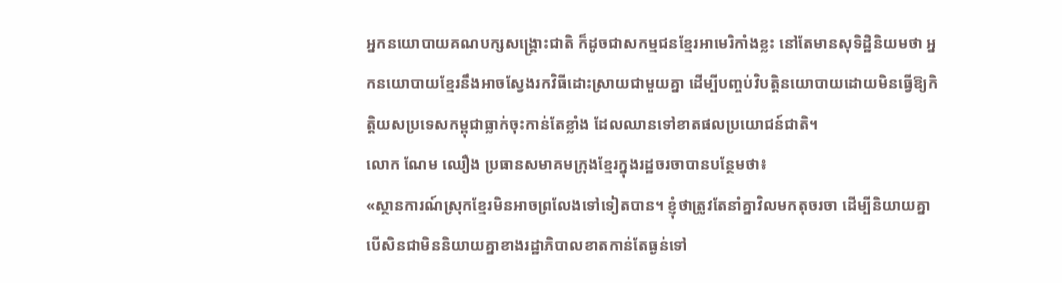អ្នកនយោបាយគណបក្សសង្គ្រោះជាតិ ក៏ដូចជាសកម្មជនខ្មែរអាមេរិកាំងខ្លះ នៅតែមានសុទិដ្ឋិនិយមថា អ្នកនយោបាយខ្មែរនឹងអាចស្វែងរកវិធីដោះស្រាយជាមួយគ្នា ដើម្បីបញ្ចប់វិបត្តិនយោបាយដោយមិនធ្វើឱ្យកិត្តិយសប្រទេសកម្ពុជាធ្លាក់ចុះកាន់តែខ្លាំង ដែលឈានទៅខាតផលប្រយោជន៍ជាតិ។
លោក ណែម ឈឿង ប្រធានសមាគមក្រុងខ្មែរក្នុងរដ្ឋចរចាបានបន្ថែមថា៖
«ស្ថានការណ៍ស្រុកខ្មែរមិនអាចព្រលែងទៅទៀតបាន។ ខ្ញុំថាត្រូវតែនាំគ្នាវិលមកតុចរចា ដើម្បីនិយាយគ្នា បើសិនជាមិននិយាយគ្នាខាងរដ្ឋាភិបាលខាតកាន់តែធ្ងន់ទៅ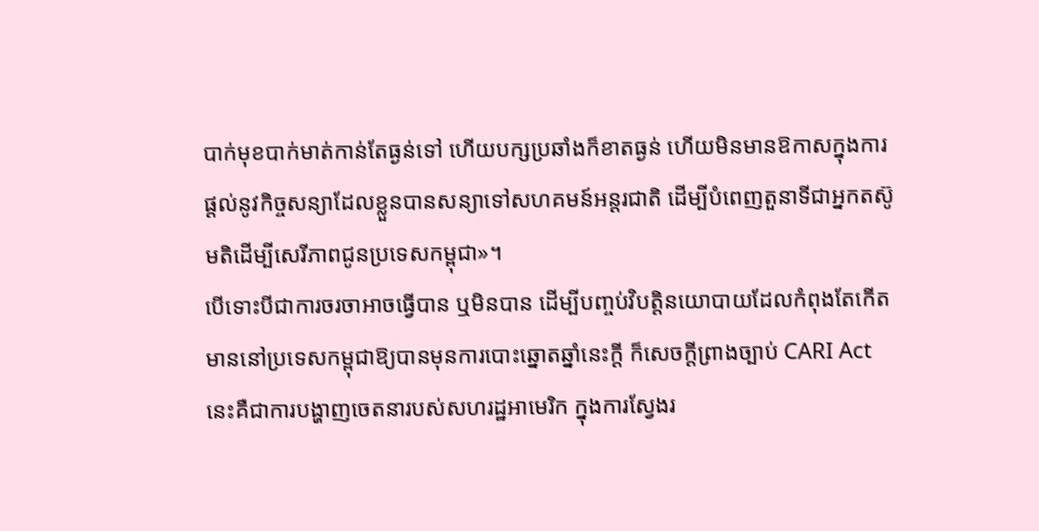បាក់មុខបាក់មាត់កាន់តែធ្ងន់ទៅ ហើយបក្សប្រឆាំងក៏ខាតធ្ងន់ ហើយមិនមានឱកាសក្នុងការផ្តល់នូវកិច្ចសន្យាដែលខ្លួនបានសន្យាទៅសហគមន៍អន្តរជាតិ ដើម្បីបំពេញតួនាទីជាអ្នកតស៊ូមតិដើម្បីសេរីភាពជូនប្រទេសកម្ពុជា»។
បើទោះបីជាការចរចាអាចធ្វើបាន ឬមិនបាន ដើម្បីបញ្ចប់វិបត្តិនយោបាយដែលកំពុងតែកើតមាននៅប្រទេសកម្ពុជាឱ្យបានមុនការបោះឆ្នោតឆ្នាំនេះក្តី ក៏សេចក្តីព្រាងច្បាប់ CARI Act នេះគឺជាការបង្ហាញចេតនារបស់សហរដ្ឋអាមេរិក ក្នុងការស្វែងរ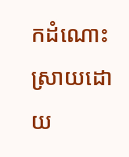កដំណោះស្រាយដោយ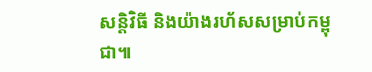សន្តិវិធី និងយ៉ាងរហ័សសម្រាប់កម្ពុជា៕